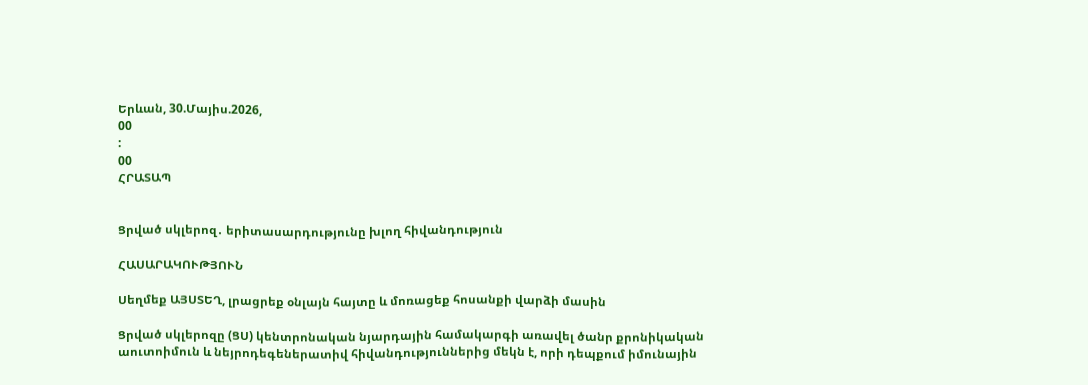Երևան, 30.Մայիս.2026,
00
:
00
ՀՐԱՏԱՊ


Ցրված սկլերոզ․ երիտասարդությունը խլող հիվանդություն

ՀԱՍԱՐԱԿՈՒԹՅՈՒՆ

Սեղմեք ԱՅՍՏԵՂ, լրացրեք օնլայն հայտը և մոռացեք հոսանքի վարձի մասին

Ցրված սկլերոզը (ՑՍ) կենտրոնական նյարդային համակարգի առավել ծանր քրոնիկական աուտոիմուն և նեյրոդեգեներատիվ հիվանդություններից մեկն է, որի դեպքում իմունային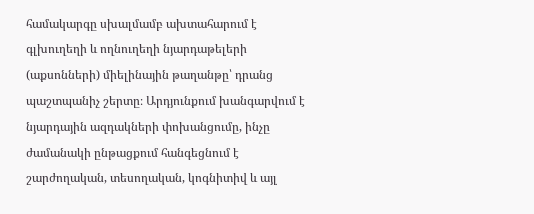համակարգը սխալմամբ ախտահարում է գլխուղեղի և ողնուղեղի նյարդաթելերի (աքսոնների) միելինային թաղանթը՝ դրանց պաշտպանիչ շերտը։ Արդյունքում խանգարվում է նյարդային ազդակների փոխանցումը, ինչը ժամանակի ընթացքում հանգեցնում է շարժողական, տեսողական, կոգնիտիվ և այլ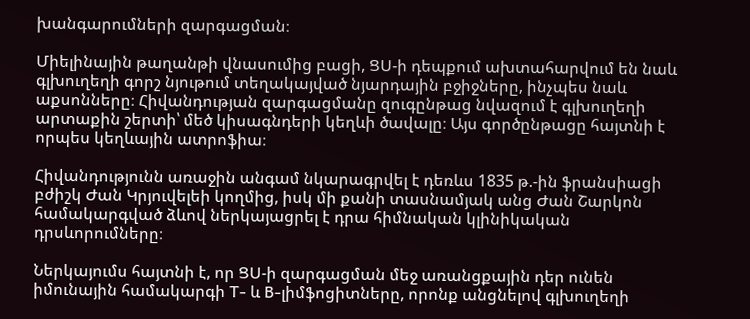խանգարումների զարգացման։

Միելինային թաղանթի վնասումից բացի, ՑՍ-ի դեպքում ախտահարվում են նաև գլխուղեղի գորշ նյութում տեղակայված նյարդային բջիջները, ինչպես նաև աքսոնները։ Հիվանդության զարգացմանը զուգընթաց նվազում է գլխուղեղի արտաքին շերտի՝ մեծ կիսագնդերի կեղևի ծավալը։ Այս գործընթացը հայտնի է որպես կեղևային ատրոֆիա։

Հիվանդությունն առաջին անգամ նկարագրվել է դեռևս 1835 թ.-ին ֆրանսիացի բժիշկ Ժան Կրյուվելեի կողմից, իսկ մի քանի տասնամյակ անց Ժան Շարկոն համակարգված ձևով ներկայացրել է դրա հիմնական կլինիկական դրսևորումները։

Ներկայումս հայտնի է, որ ՑՍ-ի զարգացման մեջ առանցքային դեր ունեն իմունային համակարգի T- և B-լիմֆոցիտները, որոնք անցնելով գլխուղեղի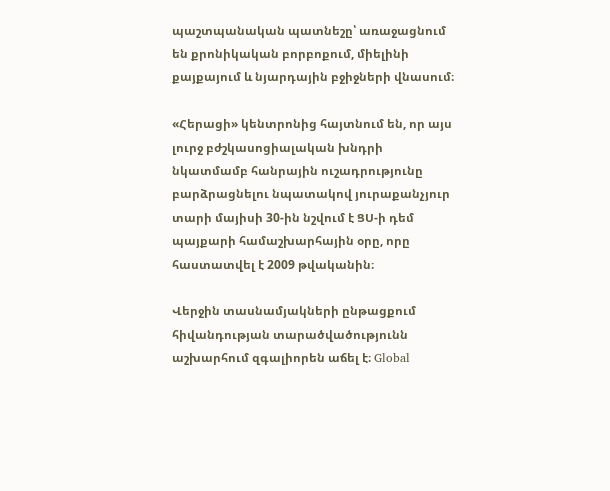պաշտպանական պատնեշը՝ առաջացնում են քրոնիկական բորբոքում, միելինի քայքայում և նյարդային բջիջների վնասում։

«Հերացի» կենտրոնից հայտնում են, որ այս լուրջ բժշկասոցիալական խնդրի նկատմամբ հանրային ուշադրությունը բարձրացնելու նպատակով յուրաքանչյուր տարի մայիսի 30-ին նշվում է ՑՍ-ի դեմ պայքարի համաշխարհային օրը, որը հաստատվել է 2009 թվականին։

Վերջին տասնամյակների ընթացքում հիվանդության տարածվածությունն աշխարհում զգալիորեն աճել է։ Global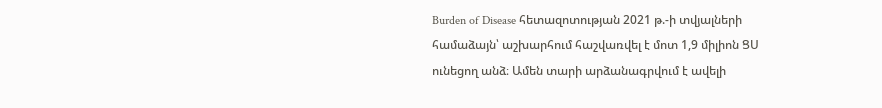Burden of Disease հետազոտության 2021 թ.-ի տվյալների համաձայն՝ աշխարհում հաշվառվել է մոտ 1,9 միլիոն ՑՍ ունեցող անձ։ Ամեն տարի արձանագրվում է ավելի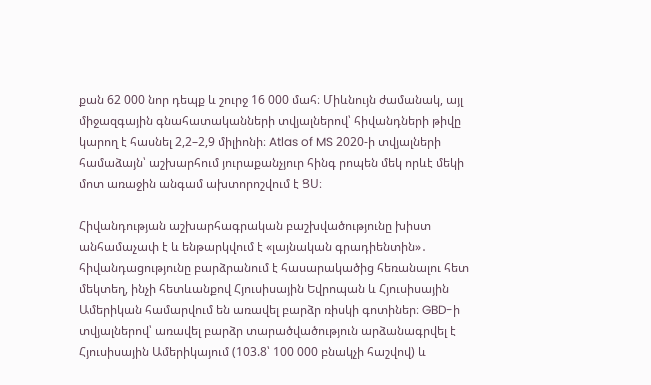քան 62 000 նոր դեպք և շուրջ 16 000 մահ։ Միևնույն ժամանակ, այլ միջազգային գնահատականների տվյալներով՝ հիվանդների թիվը կարող է հասնել 2,2–2,9 միլիոնի։ Atlas of MS 2020-ի տվյալների համաձայն՝ աշխարհում յուրաքանչյուր հինգ րոպեն մեկ որևէ մեկի մոտ առաջին անգամ ախտորոշվում է ՑՍ։

Հիվանդության աշխարհագրական բաշխվածությունը խիստ անհամաչափ է և ենթարկվում է «լայնական գրադիենտին»․ հիվանդացությունը բարձրանում է հասարակածից հեռանալու հետ մեկտեղ, ինչի հետևանքով Հյուսիսային Եվրոպան և Հյուսիսային Ամերիկան համարվում են առավել բարձր ռիսկի գոտիներ։ GBD-ի տվյալներով՝ առավել բարձր տարածվածություն արձանագրվել է Հյուսիսային Ամերիկայում (103.8՝ 100 000 բնակչի հաշվով) և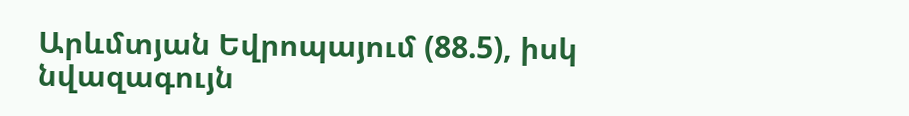Արևմտյան Եվրոպայում (88.5), իսկ նվազագույն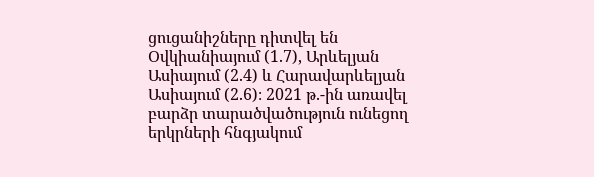ցուցանիշները դիտվել են Օվկիանիայում (1.7), Արևելյան Ասիայում (2.4) և Հարավարևելյան Ասիայում (2.6)։ 2021 թ.-ին առավել բարձր տարածվածություն ունեցող երկրների հնգյակում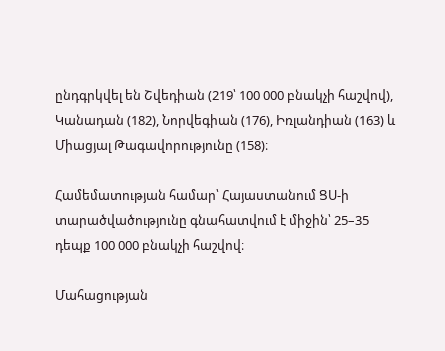ընդգրկվել են Շվեդիան (219՝ 100 000 բնակչի հաշվով), Կանադան (182), Նորվեգիան (176), Իռլանդիան (163) և Միացյալ Թագավորությունը (158)։

Համեմատության համար՝ Հայաստանում ՑՍ-ի տարածվածությունը գնահատվում է միջին՝ 25–35 դեպք 100 000 բնակչի հաշվով։

Մահացության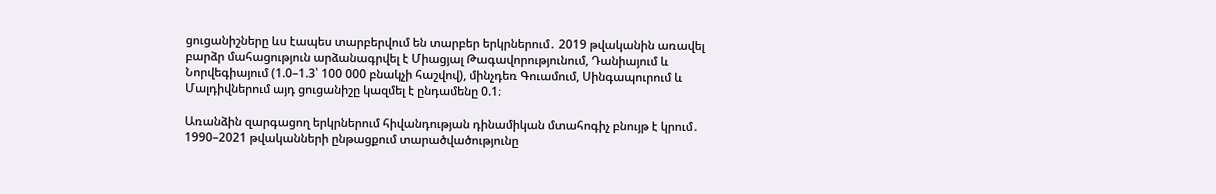ցուցանիշները ևս էապես տարբերվում են տարբեր երկրներում․ 2019 թվականին առավել բարձր մահացություն արձանագրվել է Միացյալ Թագավորությունում, Դանիայում և Նորվեգիայում (1.0–1.3՝ 100 000 բնակչի հաշվով), մինչդեռ Գուամում, Սինգապուրում և Մալդիվներում այդ ցուցանիշը կազմել է ընդամենը 0.1։

Առանձին զարգացող երկրներում հիվանդության դինամիկան մտահոգիչ բնույթ է կրում․ 1990–2021 թվականների ընթացքում տարածվածությունը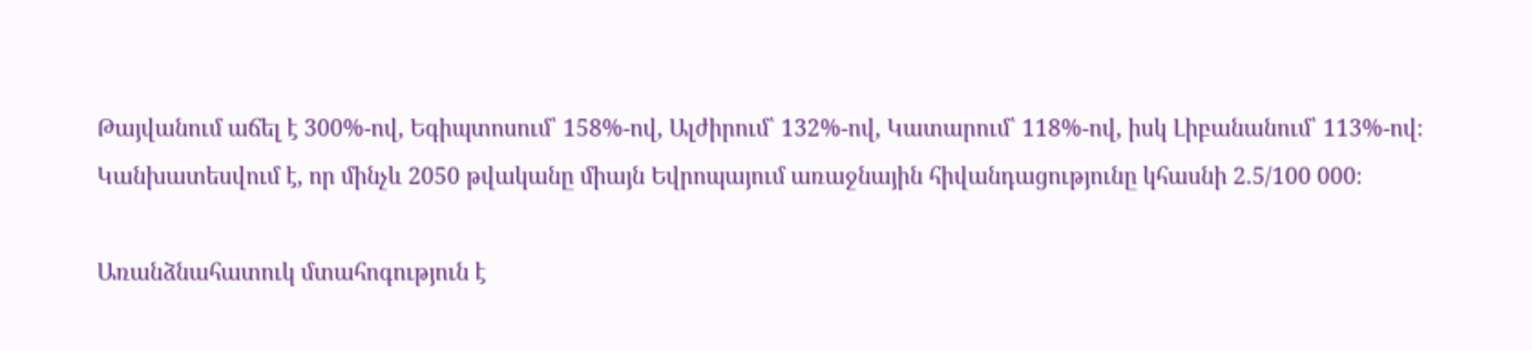Թայվանում աճել է 300%-ով, Եգիպտոսում՝ 158%-ով, Ալժիրում՝ 132%-ով, Կատարում՝ 118%-ով, իսկ Լիբանանում՝ 113%-ով։ Կանխատեսվում է, որ մինչև 2050 թվականը միայն Եվրոպայում առաջնային հիվանդացությունը կհասնի 2.5/100 000։

Առանձնահատուկ մտահոգություն է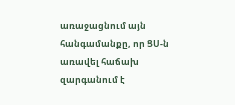առաջացնում այն հանգամանքը, որ ՑՍ-ն առավել հաճախ զարգանում է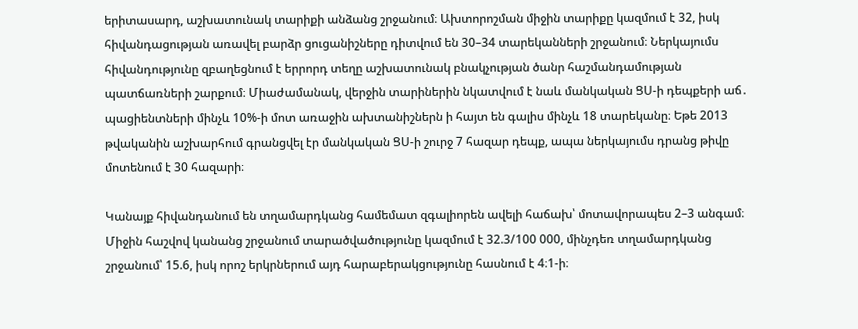երիտասարդ, աշխատունակ տարիքի անձանց շրջանում։ Ախտորոշման միջին տարիքը կազմում է 32, իսկ հիվանդացության առավել բարձր ցուցանիշները դիտվում են 30–34 տարեկանների շրջանում։ Ներկայումս հիվանդությունը զբաղեցնում է երրորդ տեղը աշխատունակ բնակչության ծանր հաշմանդամության պատճառների շարքում։ Միաժամանակ, վերջին տարիներին նկատվում է նաև մանկական ՑՍ-ի դեպքերի աճ․ պացիենտների մինչև 10%-ի մոտ առաջին ախտանիշներն ի հայտ են գալիս մինչև 18 տարեկանը։ Եթե 2013 թվականին աշխարհում գրանցվել էր մանկական ՑՍ-ի շուրջ 7 հազար դեպք, ապա ներկայումս դրանց թիվը մոտենում է 30 հազարի։

Կանայք հիվանդանում են տղամարդկանց համեմատ զգալիորեն ավելի հաճախ՝ մոտավորապես 2–3 անգամ։ Միջին հաշվով կանանց շրջանում տարածվածությունը կազմում է 32.3/100 000, մինչդեռ տղամարդկանց շրջանում՝ 15.6, իսկ որոշ երկրներում այդ հարաբերակցությունը հասնում է 4։1-ի։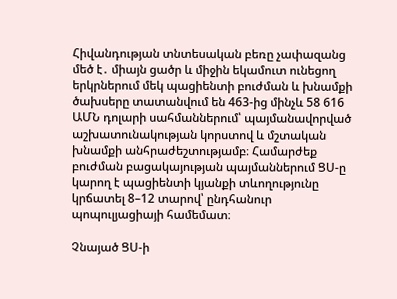Հիվանդության տնտեսական բեռը չափազանց մեծ է․ միայն ցածր և միջին եկամուտ ունեցող երկրներում մեկ պացիենտի բուժման և խնամքի ծախսերը տատանվում են 463-ից մինչև 58 616 ԱՄՆ դոլարի սահմաններում՝ պայմանավորված աշխատունակության կորստով և մշտական խնամքի անհրաժեշտությամբ։ Համարժեք բուժման բացակայության պայմաններում ՑՍ-ը կարող է պացիենտի կյանքի տևողությունը կրճատել 8–12 տարով՝ ընդհանուր պոպուլյացիայի համեմատ։

Չնայած ՑՍ-ի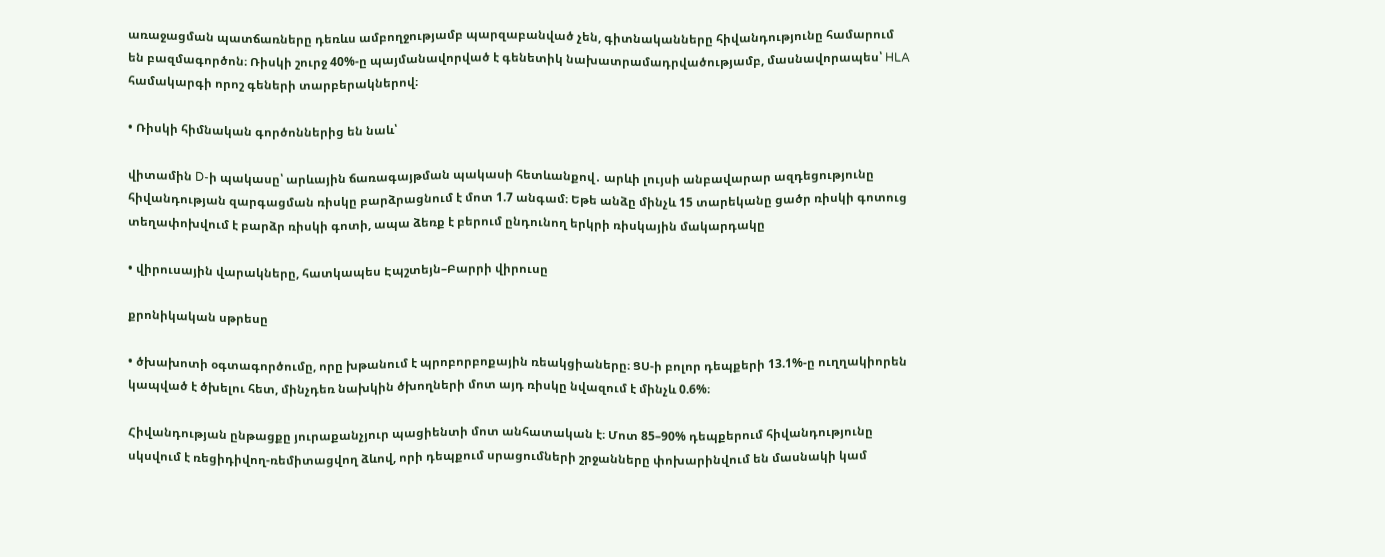առաջացման պատճառները դեռևս ամբողջությամբ պարզաբանված չեն, գիտնականները հիվանդությունը համարում են բազմագործոն։ Ռիսկի շուրջ 40%-ը պայմանավորված է գենետիկ նախատրամադրվածությամբ, մասնավորապես՝ HLA համակարգի որոշ գեների տարբերակներով։

• Ռիսկի հիմնական գործոններից են նաև՝

վիտամին D-ի պակասը՝ արևային ճառագայթման պակասի հետևանքով․ արևի լույսի անբավարար ազդեցությունը հիվանդության զարգացման ռիսկը բարձրացնում է մոտ 1.7 անգամ։ Եթե անձը մինչև 15 տարեկանը ցածր ռիսկի գոտուց տեղափոխվում է բարձր ռիսկի գոտի, ապա ձեռք է բերում ընդունող երկրի ռիսկային մակարդակը

• վիրուսային վարակները, հատկապես Էպշտեյն–Բարրի վիրուսը

քրոնիկական սթրեսը

• ծխախոտի օգտագործումը, որը խթանում է պրոբորբոքային ռեակցիաները։ ՑՍ-ի բոլոր դեպքերի 13.1%-ը ուղղակիորեն կապված է ծխելու հետ, մինչդեռ նախկին ծխողների մոտ այդ ռիսկը նվազում է մինչև 0.6%։

Հիվանդության ընթացքը յուրաքանչյուր պացիենտի մոտ անհատական է։ Մոտ 85–90% դեպքերում հիվանդությունը սկսվում է ռեցիդիվող-ռեմիտացվող ձևով, որի դեպքում սրացումների շրջանները փոխարինվում են մասնակի կամ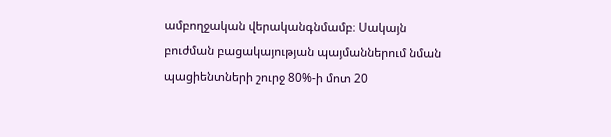ամբողջական վերականգնմամբ։ Սակայն բուժման բացակայության պայմաններում նման պացիենտների շուրջ 80%-ի մոտ 20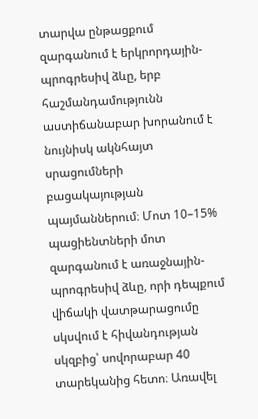տարվա ընթացքում զարգանում է երկրորդային-պրոգրեսիվ ձևը, երբ հաշմանդամությունն աստիճանաբար խորանում է նույնիսկ ակնհայտ սրացումների բացակայության պայմաններում։ Մոտ 10–15% պացիենտների մոտ զարգանում է առաջնային-պրոգրեսիվ ձևը, որի դեպքում վիճակի վատթարացումը սկսվում է հիվանդության սկզբից՝ սովորաբար 40 տարեկանից հետո։ Առավել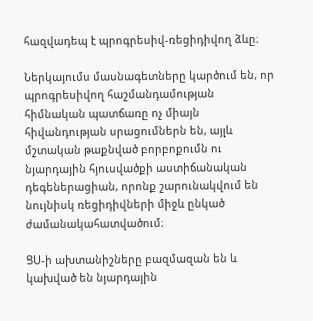հազվադեպ է պրոգրեսիվ-ռեցիդիվող ձևը։

Ներկայումս մասնագետները կարծում են, որ պրոգրեսիվող հաշմանդամության հիմնական պատճառը ոչ միայն հիվանդության սրացումներն են, այլև մշտական թաքնված բորբոքումն ու նյարդային հյուսվածքի աստիճանական դեգեներացիան, որոնք շարունակվում են նույնիսկ ռեցիդիվների միջև ընկած ժամանակահատվածում։

ՑՍ-ի ախտանիշները բազմազան են և կախված են նյարդային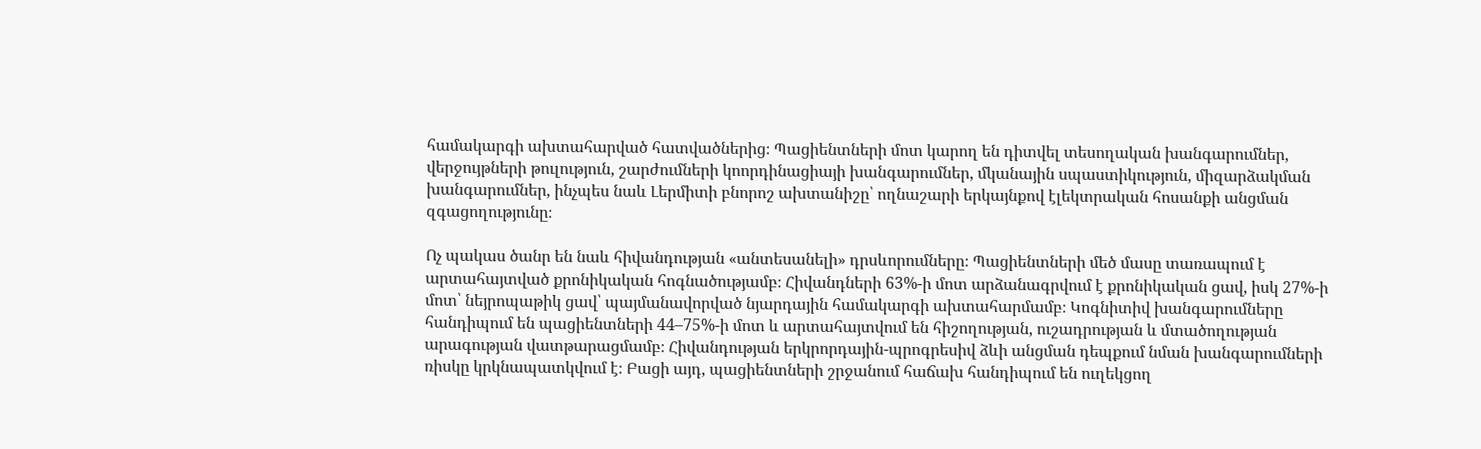համակարգի ախտահարված հատվածներից։ Պացիենտների մոտ կարող են դիտվել տեսողական խանգարումներ, վերջույթների թուլություն, շարժումների կոորդինացիայի խանգարումներ, մկանային սպաստիկություն, միզարձակման խանգարումներ, ինչպես նաև Լերմիտի բնորոշ ախտանիշը՝ ողնաշարի երկայնքով էլեկտրական հոսանքի անցման զգացողությունը։

Ոչ պակաս ծանր են նաև հիվանդության «անտեսանելի» դրսևորումները։ Պացիենտների մեծ մասը տառապում է արտահայտված քրոնիկական հոգնածությամբ։ Հիվանդների 63%-ի մոտ արձանագրվում է քրոնիկական ցավ, իսկ 27%-ի մոտ՝ նեյրոպաթիկ ցավ՝ պայմանավորված նյարդային համակարգի ախտահարմամբ։ Կոգնիտիվ խանգարումները հանդիպում են պացիենտների 44–75%-ի մոտ և արտահայտվում են հիշողության, ուշադրության և մտածողության արագության վատթարացմամբ։ Հիվանդության երկրորդային-պրոգրեսիվ ձևի անցման դեպքում նման խանգարումների ռիսկը կրկնապատկվում է։ Բացի այդ, պացիենտների շրջանում հաճախ հանդիպում են ուղեկցող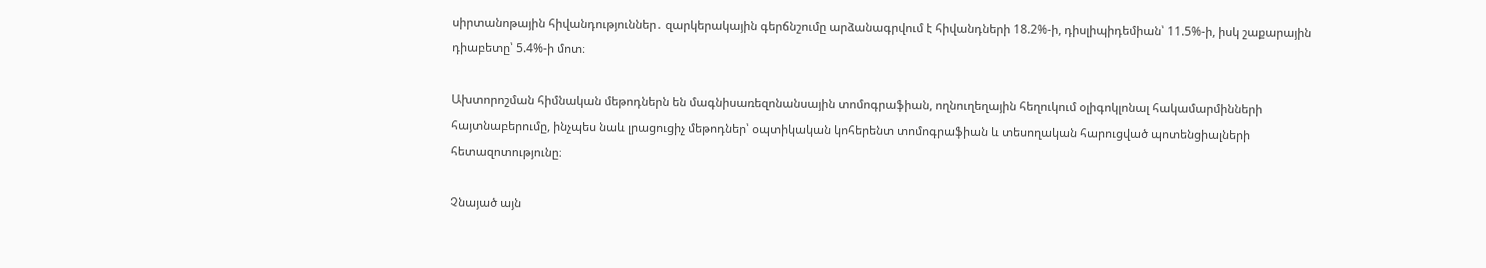սիրտանոթային հիվանդություններ․ զարկերակային գերճնշումը արձանագրվում է հիվանդների 18.2%-ի, դիսլիպիդեմիան՝ 11.5%-ի, իսկ շաքարային դիաբետը՝ 5.4%-ի մոտ։

Ախտորոշման հիմնական մեթոդներն են մագնիսառեզոնանսային տոմոգրաֆիան, ողնուղեղային հեղուկում օլիգոկլոնալ հակամարմինների հայտնաբերումը, ինչպես նաև լրացուցիչ մեթոդներ՝ օպտիկական կոհերենտ տոմոգրաֆիան և տեսողական հարուցված պոտենցիալների հետազոտությունը։

Չնայած այն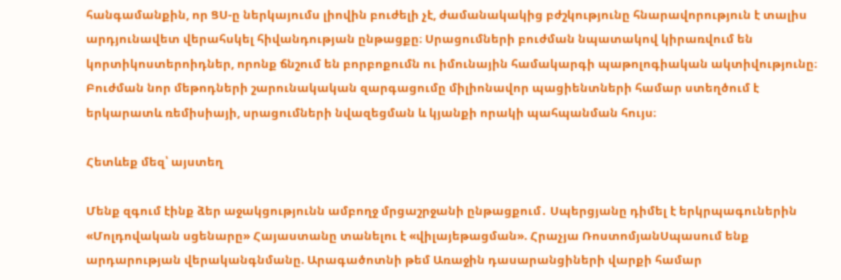հանգամանքին, որ ՑՍ-ը ներկայումս լիովին բուժելի չէ, ժամանակակից բժշկությունը հնարավորություն է տալիս արդյունավետ վերահսկել հիվանդության ընթացքը։ Սրացումների բուժման նպատակով կիրառվում են կորտիկոստերոիդներ, որոնք ճնշում են բորբոքումն ու իմունային համակարգի պաթոլոգիական ակտիվությունը։ Բուժման նոր մեթոդների շարունակական զարգացումը միլիոնավոր պացիենտների համար ստեղծում է երկարատև ռեմիսիայի, սրացումների նվազեցման և կյանքի որակի պահպանման հույս։

Հետևեք մեզ՝ այստեղ

Մենք զգում էինք ձեր աջակցությունն ամբողջ մրցաշրջանի ընթացքում․ Սպերցյանը դիմել է երկրպագուներին «Մոլդովական սցենարը» Հայաստանը տանելու է «վիլայեթացման». Հրաչյա ՌոստոմյանՍպասում ենք արդարության վերականգնմանը. Արագածոտնի թեմ Առաջին դասարանցիների վարքի համար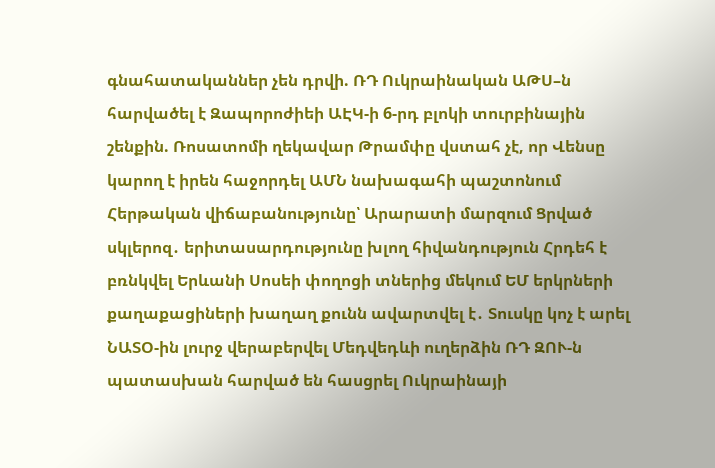գնահատականներ չեն դրվի. ՌԴ Ուկրաինական ԱԹՍ–ն հարվածել է Զապորոժիեի ԱԷԿ-ի 6-րդ բլոկի տուրբինային շենքին. Ռոսատոմի ղեկավար Թրամփը վստահ չէ, որ Վենսը կարող է իրեն հաջորդել ԱՄՆ նախագահի պաշտոնում Հերթական վիճաբանությունը՝ Արարատի մարզում Ցրված սկլերոզ․ երիտասարդությունը խլող հիվանդություն Հրդեհ է բռնկվել Երևանի Սոսեի փողոցի տներից մեկում ԵՄ երկրների քաղաքացիների խաղաղ քունն ավարտվել է․ Տուսկը կոչ է արել ՆԱՏՕ-ին լուրջ վերաբերվել Մեդվեդևի ուղերձին ՌԴ ԶՈՒ-ն պատասխան հարված են հասցրել Ուկրաինայի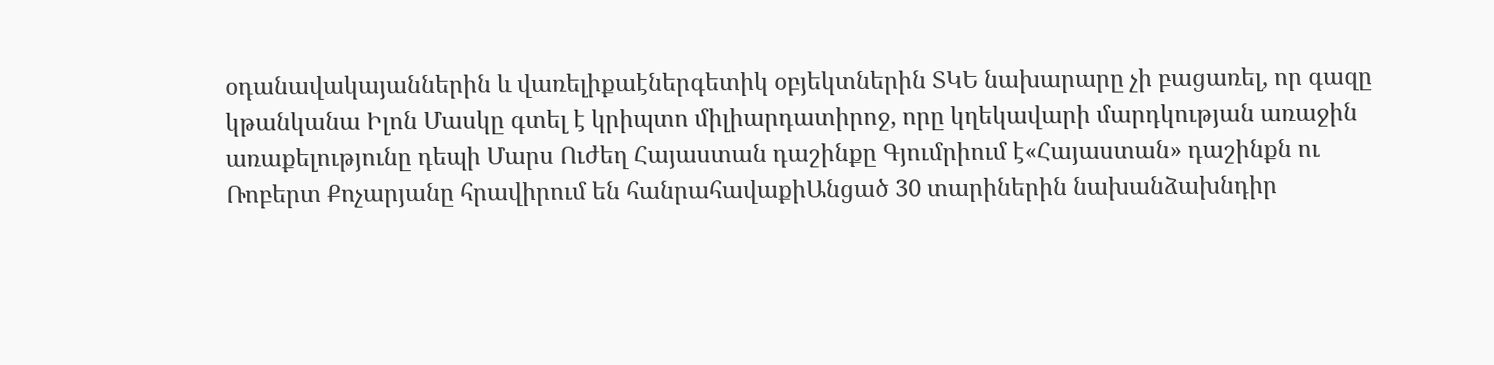օդանավակայաններին և վառելիքաէներգետիկ օբյեկտներին ՏԿԵ նախարարը չի բացառել, որ գազը կթանկանա Իլոն Մասկը գտել է կրիպտո միլիարդատիրոջ, որը կղեկավարի մարդկության առաջին առաքելությունը դեպի Մարս Ուժեղ Հայաստան դաշինքը Գյումրիում է«Հայաստան» դաշինքն ու Ռոբերտ Քոչարյանը հրավիրում են հանրահավաքիԱնցած 30 տարիներին նախանձախնդիր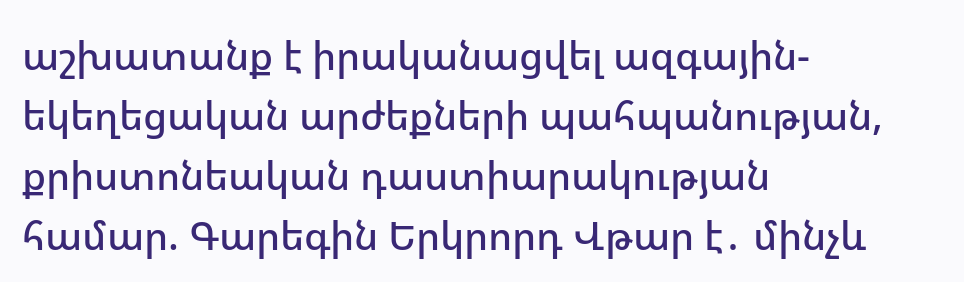աշխատանք է իրականացվել ազգային-եկեղեցական արժեքների պահպանության, քրիստոնեական դաստիարակության համար. Գարեգին Երկրորդ Վթար է․ մինչև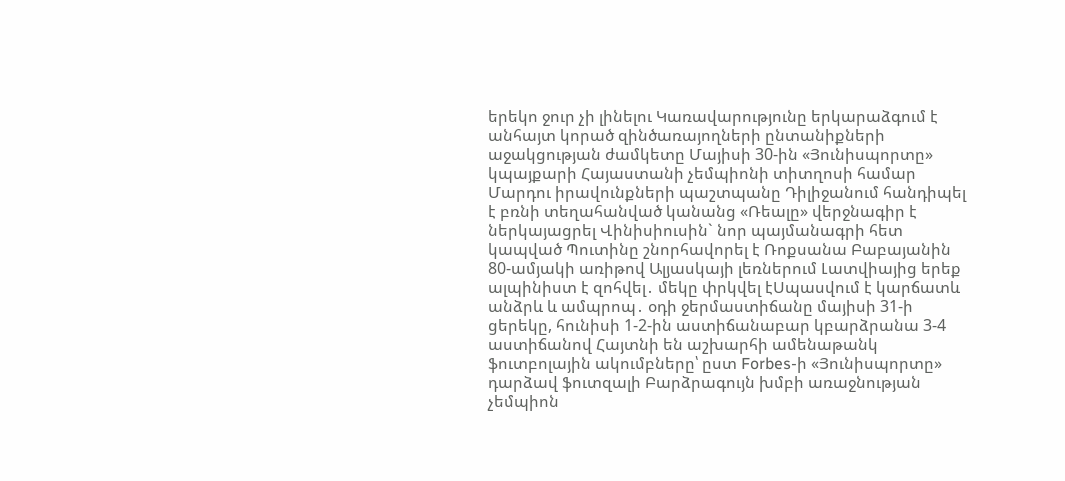երեկո ջուր չի լինելու Կառավարությունը երկարաձգում է անհայտ կորած զինծառայողների ընտանիքների աջակցության ժամկետը Մայիսի 30-ին «Յունիսպորտը» կպայքարի Հայաստանի չեմպիոնի տիտղոսի համար Մարդու իրավունքների պաշտպանը Դիլիջանում հանդիպել է բռնի տեղահանված կանանց «Ռեալը» վերջնագիր է ներկայացրել Վինիսիուսին` նոր պայմանագրի հետ կապված Պուտինը շնորհավորել է Ռոքսանա Բաբայանին 80-ամյակի առիթով Ալյասկայի լեռներում Լատվիայից երեք ալպինիստ է զոհվել․ մեկը փրկվել էՍպասվում է կարճատև անձրև և ամպրոպ․ օդի ջերմաստիճանը մայիսի 31-ի ցերեկը, հունիսի 1-2-ին աստիճանաբար կբարձրանա 3-4 աստիճանով Հայտնի են աշխարհի ամենաթանկ ֆուտբոլային ակումբները՝ ըստ Forbes-ի «Յունիսպորտը» դարձավ ֆուտզալի Բարձրագույն խմբի առաջնության չեմպիոն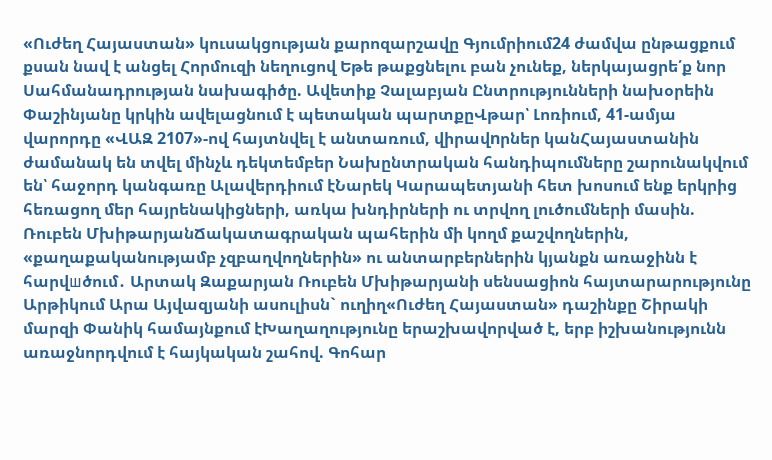«Ուժեղ Հայաստան» կուսակցության քարոզարշավը Գյումրիում24 ժամվա ընթացքում քսան նավ է անցել Հորմուզի նեղուցով Եթե թաքցնելու բան չունեք, ներկայացրե՛ք նոր Սահմանադրության նախագիծը. Ավետիք Չալաբյան Ընտրությունների նախօրեին Փաշինյանը կրկին ավելացնում է պետական պարտքըՎթար՝ Լոռիում, 41-ամյա վարորդը «ՎԱԶ 2107»-ով հայտնվել է անտառում, վիրավnրներ կանՀայաստանին ժամանակ են տվել մինչև դեկտեմբեր Նախընտրական հանդիպումները շարունակվում են՝ հաջորդ կանգառը Ալավերդիում էՆարեկ Կարապետյանի հետ խոսում ենք երկրից հեռացող մեր հայրենակիցների, առկա խնդիրների ու տրվող լուծումների մասին. Ռուբեն ՄխիթարյանՃակատագրական պահերին մի կողմ քաշվողներին, «քաղաքականությամբ չզբաղվողներին» ու անտարբերներին կյանքն առաջինն է հարվшծում․ Արտակ Զաքարյան Ռուբեն Մխիթարյանի սենսացիոն հայտարարությունը Արթիկում Արա Այվազյանի ասուլիսն` ուղիղ«Ուժեղ Հայաստան» դաշինքը Շիրակի մարզի Փանիկ համայնքում էԽաղաղությունը երաշխավորված է, երբ իշխանությունն առաջնորդվում է հայկական շահով. Գոհար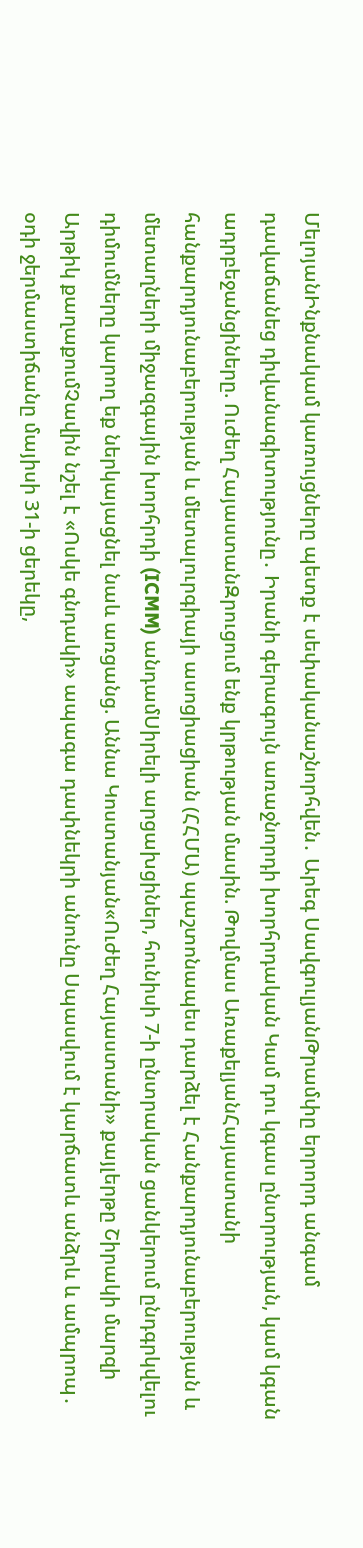ՄելոյանԻնքնակամ կառույցները պետք է սեփականաշնորհվեն․ Արեգ ՍավգուլյանԹրամփը երրորդ անգամ դավաճանեց դիվանագիտությունը․ Իրանի գերագույն առաջնորդի խորհրդական Կամ դու կգաս ընտրության, կամ կգան ադրբեջանցիները. Ուժեղ ՀայաստանԶրուցում ենք կրթության մասին. Թովմաս ԱռաքելյանՀայաստանի հանքարդյունաբերության և մետալուրգիայի ասոցիացիան (ՀՀՄԱ) պաշտոնապես դարձել է Հանքարդյունաբերության և մետաղների միջազգային խորհրդի (ICMM) անդամՍիրելի արցախցիներ, հունիսի 7-ի ընտրական ցանկերում ընդգրկվելու դիմումները կարող եք ներկայացնել նաև առցանց. Աննա Կոստանյան«Ուժեղ Հայաստանի» քայլերթը Շիրակի մարզի Արթիկ քաղաքումՉավին նշել է «Ոսկե գնդակի» ապագա դափնեկրի անունը Սպասվում է կարճատև անձրև և ամպրոպ․ օդի ջերմաստիճանը մայիսի 31-ի ցերեկը,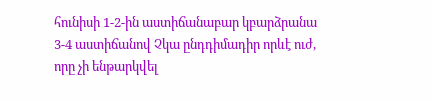հունիսի 1-2-ին աստիճանաբար կբարձրանա 3-4 աստիճանով Չկա ընդդիմադիր որևէ ուժ, որը չի ենթարկվել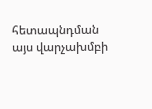հետապնդման այս վարչախմբի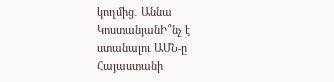կողմից․ Աննա ԿոստանյանԻ՞նչ է ստանալու ԱՄՆ-ը Հայաստանի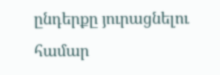ընդերքը յուրացնելու համար